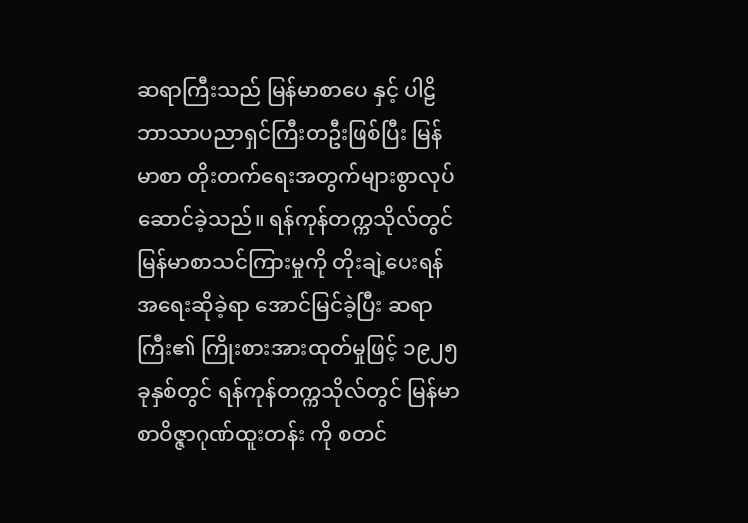ဆရာကြီးသည် မြန်မာစာပေ နှင့် ပါဠိဘာသာပညာရှင်ကြီးတဦးဖြစ်ပြီး မြန်မာစာ တိုးတက်ရေးအတွက်များစွာလုပ်ဆောင်ခဲ့သည်။ ရန်ကုန်တက္ကသိုလ်တွင် မြန်မာစာသင်ကြားမှုကို တိုးချဲ့ပေးရန်အရေးဆိုခဲ့ရာ အောင်မြင်ခဲ့ပြီး ဆရာကြီး၏ ကြိုးစားအားထုတ်မှုဖြင့် ၁၉၂၅ ခုနှစ်တွင် ရန်ကုန်တက္ကသိုလ်တွင် မြန်မာစာဝိဇ္ဇာဂုဏ်ထူးတန်း ကို စတင်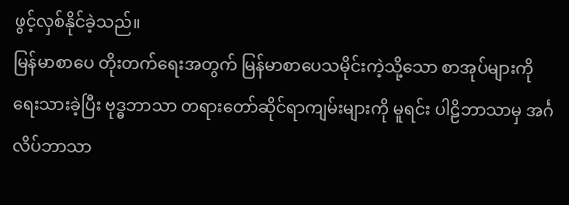ဖွင့်လှစ်နိုင်ခဲ့သည်။
မြန်မာစာပေ တိုးတက်ရေးအတွက် မြန်မာစာပေသမိုင်းကဲ့သို့သော စာအုပ်များကိုရေးသားခဲ့ပြီး ဗုဒ္ဓဘာသာ တရားတော်ဆိုင်ရာကျမ်းများကို မူရင်း ပါဠိဘာသာမှ အင်္ဂလိပ်ဘာသာ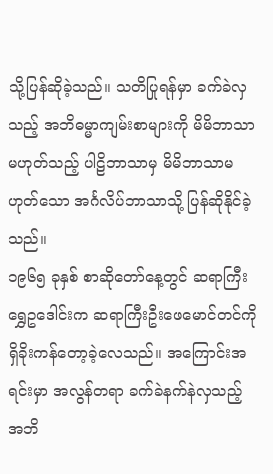သို့ပြန်ဆိုခဲ့သည်။ သတိပြုရန်မှာ ခက်ခဲလှသည့် အဘိဓမ္မာကျမ်းစာများကို မိမိဘာသာမဟုတ်သည့် ပါဠိဘာသာမှ မိမိဘာသာမဟုတ်သော အင်္ဂလိပ်ဘာသာသို့ ပြန်ဆိုနိုင်ခဲ့သည်။
၁၉၆၅ ခုနှစ် စာဆိုတော်နေ့တွင် ဆရာကြီးရွှေဥဒေါင်းက ဆရာကြီးဦးဖေမောင်တင်ကို ရှိခိုးကန်တော့ခဲ့လေသည်။ အကြောင်းအရင်းမှာ အလွန်တရာ ခက်ခဲနက်နဲလှသည့် အဘိ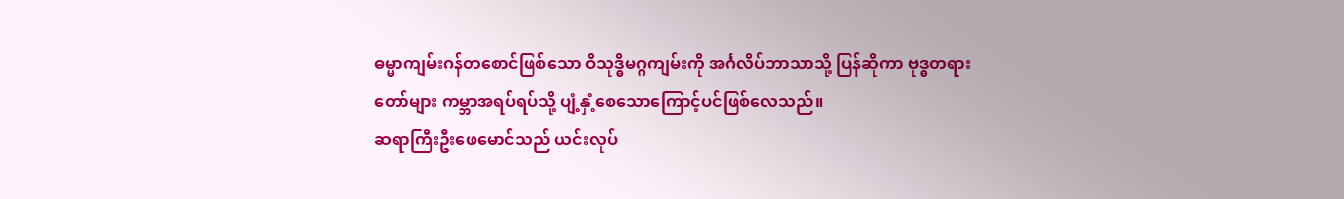ဓမ္မာကျမ်းဂန်တစောင်ဖြစ်သော ဝိသုဒ္ဓိမဂ္ဂကျမ်းကို အင်္ဂလိပ်ဘာသာသို့ ပြန်ဆိုကာ ဗုဒ္ဓတရားတော်များ ကမ္ဘာအရပ်ရပ်သို့ ပျံ့နှံ့စေသောကြောင့်ပင်ဖြစ်လေသည်။
ဆရာကြီးဦးဖေမောင်သည် ယင်းလုပ်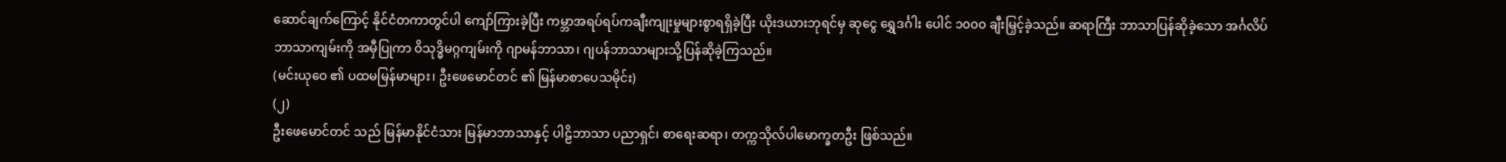ဆောင်ချက်ကြောင့် နိုင်ငံတကာတွင်ပါ ကျော်ကြားခဲ့ပြီး ကမ္ဘာအရပ်ရပ်ကချီးကျုးမှုများစွာရရှိခဲ့ပြီး ယိုးဒယားဘုရင်မှ ဆုငွေ ရွှေဒင်္ဂါး ပေါင် ၁၀၀၀ ချီးမြှင့်ခဲ့သည်။ ဆရာကြီး ဘာသာပြန်ဆိုခဲ့သော အင်္ဂလိပ်ဘာသာကျမ်းကို အမှီပြုကာ ဝိသုဒ္ဓိမဂ္ဂကျမ်းကို ဂျာမန်ဘာသာ၊ ဂျပန်ဘာသာများသို့ပြန်ဆိုခဲ့ကြသည်။
(မင်းယုဝေ ၏ ပထမမြန်မာများ၊ ဦးဖေမောင်တင် ၏ မြန်မာစာပေသမိုင်း)
(၂)
ဦးဖေမောင်တင် သည် မြန်မာနိုင်ငံသား မြန်မာဘာသာနှင့် ပါဠိဘာသာ ပညာရှင်၊ စာရေးဆရာ၊ တက္ကသိုလ်ပါမောက္ခတဦး ဖြစ်သည်။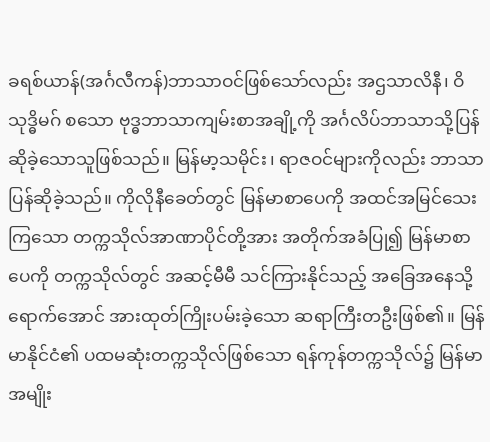ခရစ်ယာန်(အင်္ဂလီကန်)ဘာသာဝင်ဖြစ်သော်လည်း အဌသာလိနီ၊ ဝိသုဒ္ဓိမဂ် စသော ဗုဒ္ဓဘာသာကျမ်းစာအချို့ကို အင်္ဂလိပ်ဘာသာသို့ပြန်ဆိုခဲ့သောသူဖြစ်သည်။ မြန်မာ့သမိုင်း၊ ရာဇဝင်များကိုလည်း ဘာသာပြန်ဆိုခဲ့သည်။ ကိုလိုနီခေတ်တွင် မြန်မာစာပေကို အထင်အမြင်သေးကြသော တက္ကသိုလ်အာဏာပိုင်တို့အား အတိုက်အခံပြု၍ မြန်မာစာပေကို တက္ကသိုလ်တွင် အဆင့်မီမီ သင်ကြားနိုင်သည့် အခြေအနေသို့ရောက်အောင် အားထုတ်ကြိုးပမ်းခဲ့သော ဆရာကြီးတဦးဖြစ်၏။ မြန်မာနိုင်ငံ၏ ပထမဆုံးတက္ကသိုလ်ဖြစ်သော ရန်ကုန်တက္ကသိုလ်၌ မြန်မာအမျိုး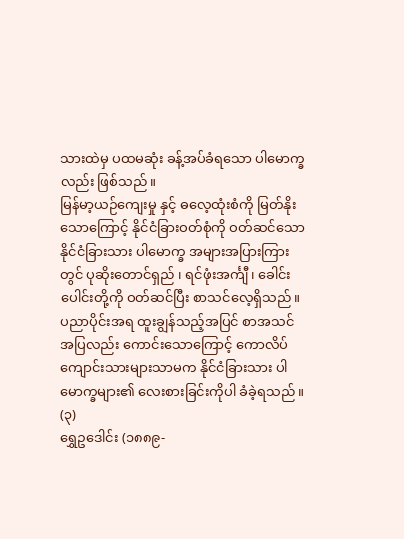သားထဲမှ ပထမဆုံး ခန့်အပ်ခံရသော ပါမောက္ခလည်း ဖြစ်သည်။
မြန်မာ့ယဉ်ကျေးမှု နှင့် ဓလေ့ထုံးစံကို မြတ်နိုးသောကြောင့် နိုင်ငံခြားဝတ်စုံကို ဝတ်ဆင်သော နိုင်ငံခြားသား ပါမောက္ခ အများအပြားကြားတွင် ပုဆိုးတောင်ရှည် ၊ ရင်ဖုံးအင်္ကျီ၊ ခေါင်းပေါင်းတို့ကို ဝတ်ဆင်ပြီး စာသင်လေ့ရှိသည်။ ပညာပိုင်းအရ ထူးချွန်သည့်အပြင် စာအသင်အပြလည်း ကောင်းသောကြောင့် ကောလိပ်ကျောင်းသားများသာမက နိုင်ငံခြားသား ပါမောက္ခများ၏ လေးစားခြင်းကိုပါ ခံခဲ့ရသည်။
(၃)
ရွှေဥဒေါင်း (၁၈၈၉-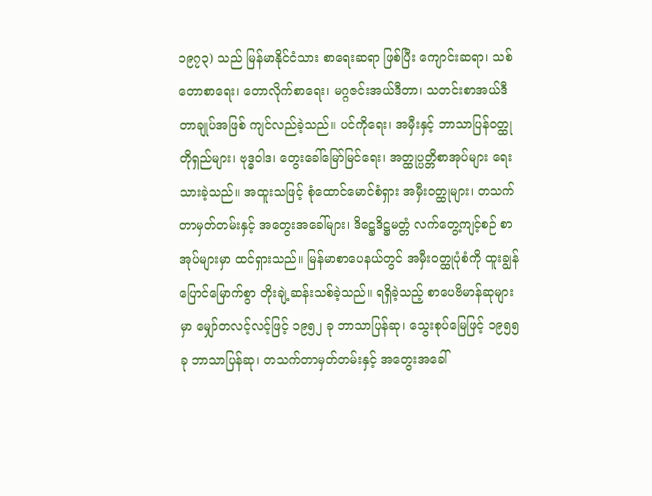၁၉၇၃) သည် မြန်မာနိုင်ငံသား စာရေးဆရာ ဖြစ်ပြီး ကျောင်းဆရာ၊ သစ်တောစာရေး၊ တောလိုက်စာရေး၊ မဂ္ဂဇင်းအယ်ဒီတာ၊ သတင်းစာအယ်ဒီတာချုပ်အဖြစ် ကျင်လည်ခဲ့သည်။ ပင်ကိုရေး၊ အမှီးနှင့် ဘာသာပြန်ဝတ္ထုတိုရှည်များ၊ ဗုဒ္ဓဝါဒ၊ တွေးခေါ်မြော်မြင်ရေး၊ အတ္ထုပ္ပတ္တိစာအုပ်များ ရေးသားခဲ့သည်။ အထူးသဖြင့် စုံထောင်မောင်စံရှား အမှီးဝတ္ထုများ၊ တသက်တာမှတ်တမ်းနှင့် အတွေးအခေါ်များ၊ ဒိဋ္ဌေဒိဋ္ဌမတ္တံ လက်တွေ့ကျင့်စဉ် စာအုပ်များမှာ ထင်ရှားသည်။ မြန်မာစာပေနယ်တွင် အမှီးဝတ္ထုပုံစံကို ထူးချွန်ပြောင်မြောက်စွာ တိုးချဲ့ဆန်းသစ်ခဲ့သည်။ ရရှိခဲ့သည့် စာပေဗိမာန်ဆုများမှာ မျှော်တလင့်လင့်ဖြင့် ၁၉၅၂ ခု ဘာသာပြန်ဆု၊ သွေးစုပ်မြေဖြင့် ၁၉၅၅ခု ဘာသာပြန်ဆု၊ တသက်တာမှတ်တမ်းနှင့် အတွေးအခေါ်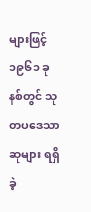များဖြင့် ၁၉၆၁ ခုနစ်တွင် သုတပဒေသာဆုများ ရရှိခဲ့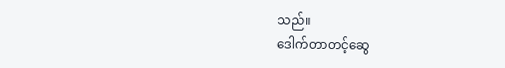သည်။
ဒေါက်တာတင့်ဆွေ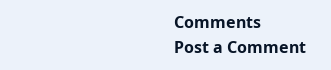Comments
Post a Comment